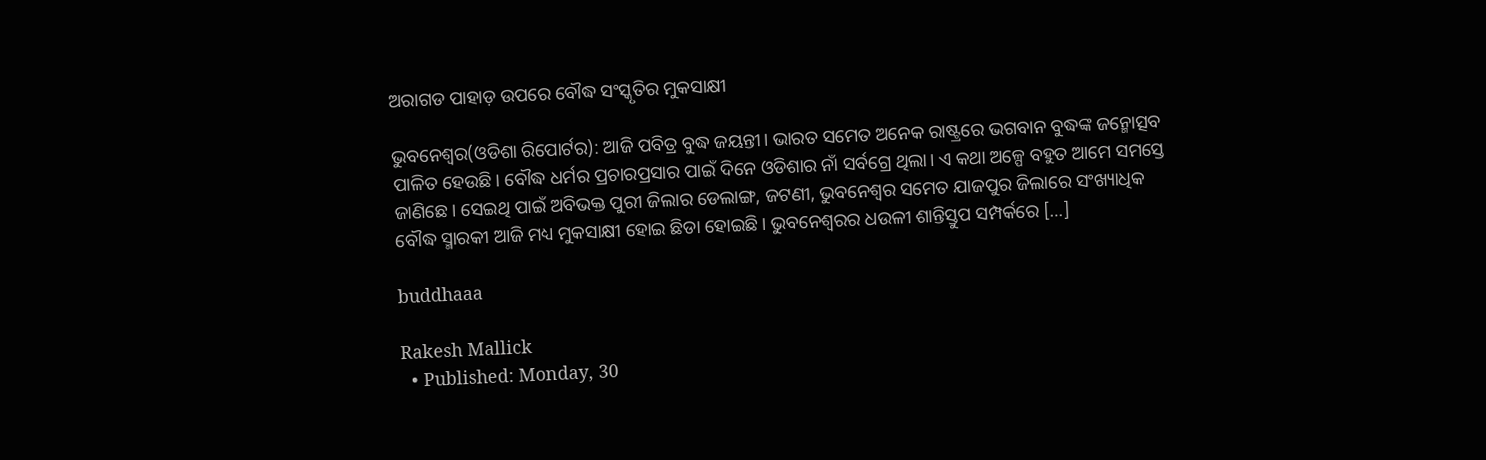ଅରାଗଡ ପାହାଡ଼ ଉପରେ ବୌଦ୍ଧ ସଂସ୍କୃତିର ମୁକସାକ୍ଷୀ

ଭୁବନେଶ୍ୱର(ଓଡିଶା ରିପୋର୍ଟର): ଆଜି ପବିତ୍ର ବୁଦ୍ଧ ଜୟନ୍ତୀ। ଭାରତ ସମେତ ଅନେକ ରାଷ୍ଟ୍ରରେ ଭଗବାନ ବୁଦ୍ଧଙ୍କ ଜନ୍ମୋତ୍ସବ ପାଳିତ ହେଉଛି। ବୌଦ୍ଧ ଧର୍ମର ପ୍ରଚାରପ୍ରସାର ପାଇଁ ଦିନେ ଓଡିଶାର ନାଁ ସର୍ବଗ୍ରେ ଥିଲା। ଏ କଥା ଅଳ୍ପେ ବହୁତ ଆମେ ସମସ୍ତେ ଜାଣିଛେ। ସେଇଥି ପାଇଁ ଅବିଭକ୍ତ ପୁରୀ ଜିଲାର ଡେଲାଙ୍ଗ, ଜଟଣୀ, ଭୁବନେଶ୍ୱର ସମେତ ଯାଜପୁର ଜିଲାରେ ସଂଖ୍ୟାଧିକ ବୌଦ୍ଧ ସ୍ମାରକୀ ଆଜି ମଧ୍ୟ ମୁକସାକ୍ଷୀ ହୋଇ ଛିଡା ହୋଇଛି। ଭୁବନେଶ୍ୱରର ଧଉଳୀ ଶାନ୍ତିସ୍ତୁପ ସମ୍ପର୍କରେ […]

buddhaaa

Rakesh Mallick
  • Published: Monday, 30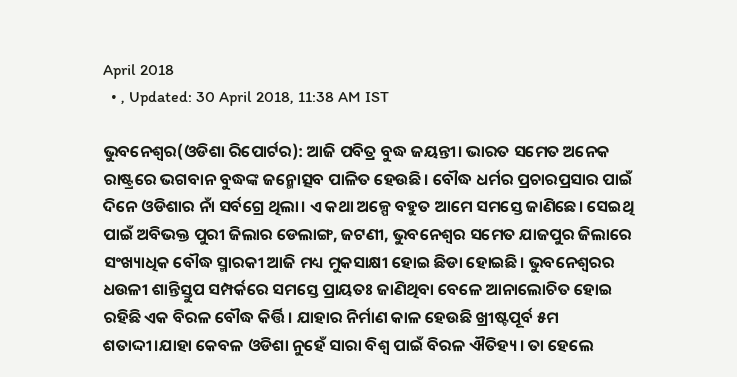April 2018
  • , Updated: 30 April 2018, 11:38 AM IST

ଭୁବନେଶ୍ୱର(ଓଡିଶା ରିପୋର୍ଟର): ଆଜି ପବିତ୍ର ବୁଦ୍ଧ ଜୟନ୍ତୀ। ଭାରତ ସମେତ ଅନେକ ରାଷ୍ଟ୍ରରେ ଭଗବାନ ବୁଦ୍ଧଙ୍କ ଜନ୍ମୋତ୍ସବ ପାଳିତ ହେଉଛି। ବୌଦ୍ଧ ଧର୍ମର ପ୍ରଚାରପ୍ରସାର ପାଇଁ ଦିନେ ଓଡିଶାର ନାଁ ସର୍ବଗ୍ରେ ଥିଲା। ଏ କଥା ଅଳ୍ପେ ବହୁତ ଆମେ ସମସ୍ତେ ଜାଣିଛେ। ସେଇଥି ପାଇଁ ଅବିଭକ୍ତ ପୁରୀ ଜିଲାର ଡେଲାଙ୍ଗ, ଜଟଣୀ, ଭୁବନେଶ୍ୱର ସମେତ ଯାଜପୁର ଜିଲାରେ ସଂଖ୍ୟାଧିକ ବୌଦ୍ଧ ସ୍ମାରକୀ ଆଜି ମଧ୍ୟ ମୁକସାକ୍ଷୀ ହୋଇ ଛିଡା ହୋଇଛି। ଭୁବନେଶ୍ୱରର ଧଉଳୀ ଶାନ୍ତିସ୍ତୁପ ସମ୍ପର୍କରେ ସମସ୍ତେ ପ୍ରାୟତଃ ଜାଣିଥିବା ବେଳେ ଆନାଲୋଚିତ ହୋଇ ରହିଛି ଏକ ବିରଳ ବୌଦ୍ଧ କିର୍ତ୍ତି। ଯାହାର ନିର୍ମାଣ କାଳ ହେଉଛି ଖ୍ରୀଷ୍ଟପୂର୍ବ ୫ମ ଶତାଦ୍ଦୀ।ଯାହା କେବଳ ଓଡିଶା ନୁହେଁ ସାରା ବିଶ୍ୱ ପାଇଁ ବିରଳ ଐତିହ୍ୟ। ତା ହେଲେ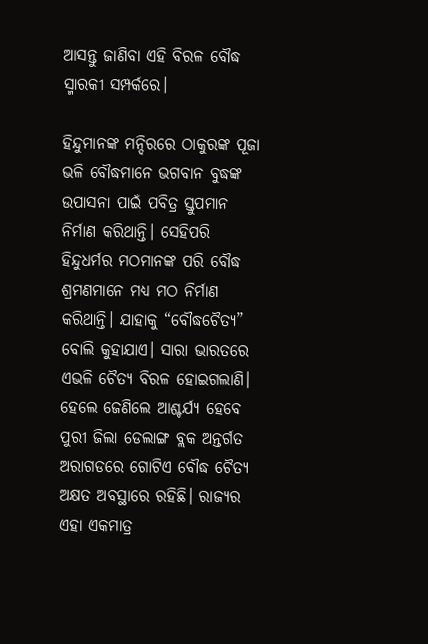ଆସନ୍ତୁ ଜାଣିବା ଏହି ବିରଳ ବୌଦ୍ଧ ସ୍ମାରକୀ ସମ୍ପର୍କରେ।

ହିନ୍ଦୁମାନଙ୍କ ମନ୍ଦିରରେ ଠାକୁରଙ୍କ ପୂଜା ଭଳି ବୌଦ୍ଧମାନେ ଭଗବାନ ବୁଦ୍ଧଙ୍କ ଉପାସନା ପାଇଁ ପବିତ୍ର ସ୍ତୁପମାନ ନିର୍ମାଣ କରିଥାନ୍ତି। ସେହିପରି ହିନ୍ଦୁଧର୍ମର ମଠମାନଙ୍କ ପରି ବୌଦ୍ଧ ଶ୍ରମଣମାନେ ମଧ୍ୟ ମଠ ନିର୍ମାଣ କରିଥାନ୍ତି। ଯାହାକୁ “ବୌଦ୍ଧଚୈତ୍ୟ” ବୋଲି କୁହାଯାଏ। ସାରା ଭାରତରେ ଏଭଳି ଚୈତ୍ୟ ବିରଳ ହୋଇଗଲାଣି। ହେଲେ ଜେଣିଲେ ଆଶ୍ଚର୍ଯ୍ୟ ହେବେ ପୁରୀ ଜିଲା ଡେଲାଙ୍ଗ ବ୍ଲକ ଅନ୍ତର୍ଗତ ଅରାଗଡରେ ଗୋଟିଏ ବୌଦ୍ଧ ଚୈତ୍ୟ ଅକ୍ଷତ ଅବସ୍ଥାରେ ରହିଛି। ରାଜ୍ୟର ଏହା ଏକମାତ୍ର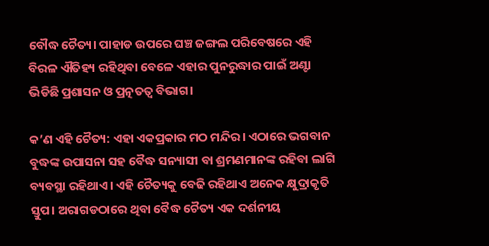ବୌଦ୍ଧ ଚୈତ୍ୟ। ପାହାଡ ଉପରେ ଘଞ୍ଚ ଜଙ୍ଗଲ ପରିବେଷରେ ଏହି ବିରଳ ଐତିହ୍ୟ ରହିଥିବା ବେଳେ ଏହାର ପୁନରୁଦ୍ଧାର ପାଇଁ ଅଣ୍ଟା ଭିଡିଛି ପ୍ରଶାସନ ଓ ପ୍ରତ୍ନତତ୍ୱ ବିଭାଗ।

କ’ଣ ଏହି ଚୈତ୍ୟ: ଏହା ଏକପ୍ରକାର ମଠ ମନ୍ଦିର। ଏଠାରେ ଭଗବାନ ବୁଦ୍ଧଙ୍କ ଉପାସନା ସହ ବୈଦ୍ଧ ସନ୍ୟାସୀ ବା ଶ୍ରମଣମାନଙ୍କ ରହିବା ଲାଗି ବ୍ୟବସ୍ଥା ରହିଥାଏ। ଏହି ଚୈତ୍ୟକୁ ବେଢି ରହିଥାଏ ଅନେକ କ୍ଷୁଦ୍ରାକୃତି ସ୍ତୁପ। ଅରାଗଡଠାରେ ଥିବା ବୈଦ୍ଧ ଚୈତ୍ୟ ଏକ ଦର୍ଶନୀୟ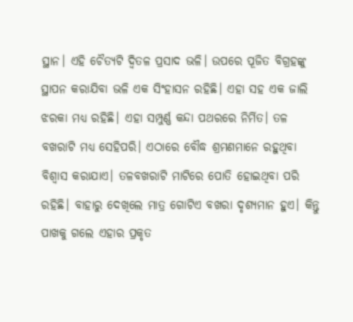ସ୍ଥାନ। ଏହି ଚୈତ୍ୟଟି ଦ୍ୱିତଳ ପ୍ରସାଦ ଭଳି। ଉପରେ ପୂଜିତ ବିଗ୍ରହଙ୍କୁ ସ୍ଥାପନ କରାଯିବା ଭଳି ଏକ ସିଂହାସନ ରହିଛି। ଏହା ସହ ଏକ ଜାଲି ଝରକା ମଧ୍ୟ ରହିଛି। ଏହା ସମ୍ପୁର୍ଣ୍ଣ କନ୍ଦା ପଥରରେ ନିର୍ମିତ। ତଳ ବଖରାଟି ମଧ୍ୟ ସେହିପରି। ଏଠାରେ ବୌଦ୍ଧ ଶ୍ରମଣମାନେ ରହୁଥିବା ବିଶ୍ୱାସ କରାଯାଏ। ତଳବଖରାଟି ମାଟିରେ ପୋତି ହୋଇଥିବା ପରି ରହିଛି। ବାହାରୁ ଦେଖିଲେ ମାତ୍ର ଗୋଟିଏ ବଖରା ଦୃଶ୍ୟମାନ ହୁଏ। କିନ୍ତୁ ପାଖକୁ ଗଲେ ଏହାର ପ୍ରକୃତ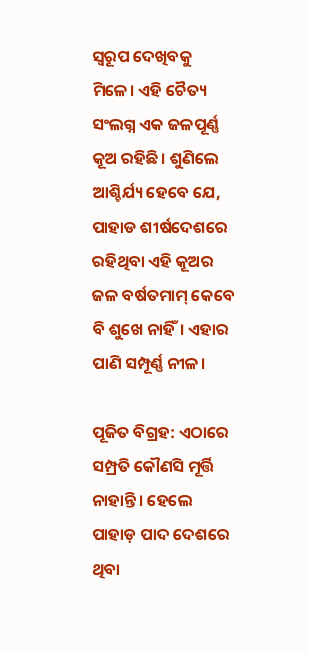ସ୍ୱରୂପ ଦେଖିବକୁ ମିଳେ। ଏହି ଚୈତ୍ୟ ସଂଲଗ୍ନ ଏକ ଜଳପୂର୍ଣ୍ଣ କୂଅ ରହିଛି। ଶୁଣିଲେ ଆଶ୍ଚିର୍ଯ୍ୟ ହେବେ ଯେ, ପାହାଡ ଶୀର୍ଷଦେଶରେ ରହିଥିବା ଏହି କୂଅର ଜଳ ବର୍ଷତମାମ୍‌ କେବେ ବି ଶୁଖେ ନାହିଁ। ଏହାର ପାଣି ସମ୍ପୂର୍ଣ୍ଣ ନୀଳ।

ପୂଜିତ ବିଗ୍ରହ: ଏଠାରେ ସମ୍ପ୍ରତି କୌଣସି ମୂର୍ତ୍ତି ନାହାନ୍ତି। ହେଲେ ପାହାଡ଼ ପାଦ ଦେଶରେ ଥିବା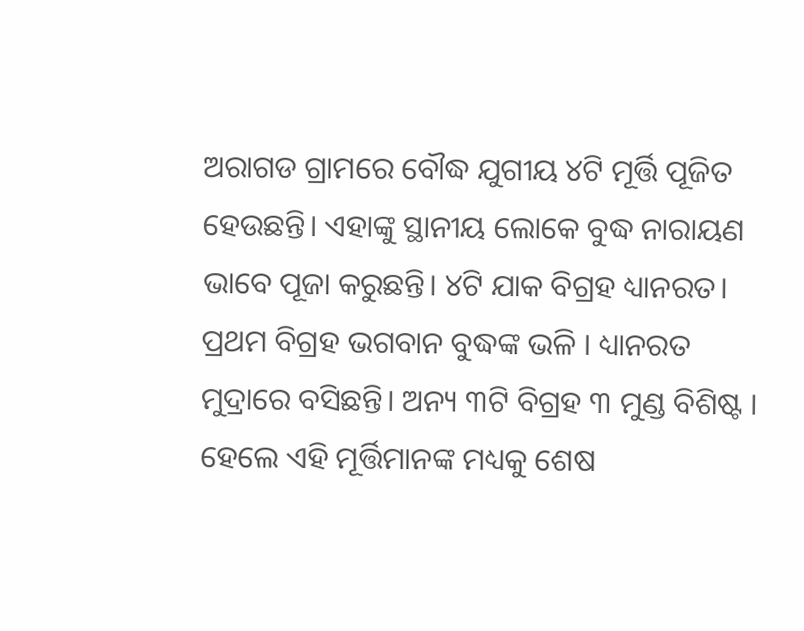ଅରାଗଡ ଗ୍ରାମରେ ବୌଦ୍ଧ ଯୁଗୀୟ ୪ଟି ମୂର୍ତ୍ତି ପୂଜିତ ହେଉଛନ୍ତି। ଏହାଙ୍କୁ ସ୍ଥାନୀୟ ଲୋକେ ବୁଦ୍ଧ ନାରାୟଣ ଭାବେ ପୂଜା କରୁଛନ୍ତି। ୪ଟି ଯାକ ବିଗ୍ରହ ଧ୍ୟାନରତ। ପ୍ରଥମ ବିଗ୍ରହ ଭଗବାନ ବୁଦ୍ଧଙ୍କ ଭଳି । ଧ୍ୟାନରତ ମୁଦ୍ରାରେ ବସିଛନ୍ତି। ଅନ୍ୟ ୩ଟି ବିଗ୍ରହ ୩ ମୁଣ୍ଡ ବିଶିଷ୍ଟ । ହେଲେ ଏହି ମୂର୍ତ୍ତିମାନଙ୍କ ମଧ୍ୟକୁ ଶେଷ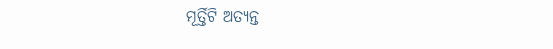ମୂର୍ତ୍ତିଟି ଅତ୍ୟନ୍ତ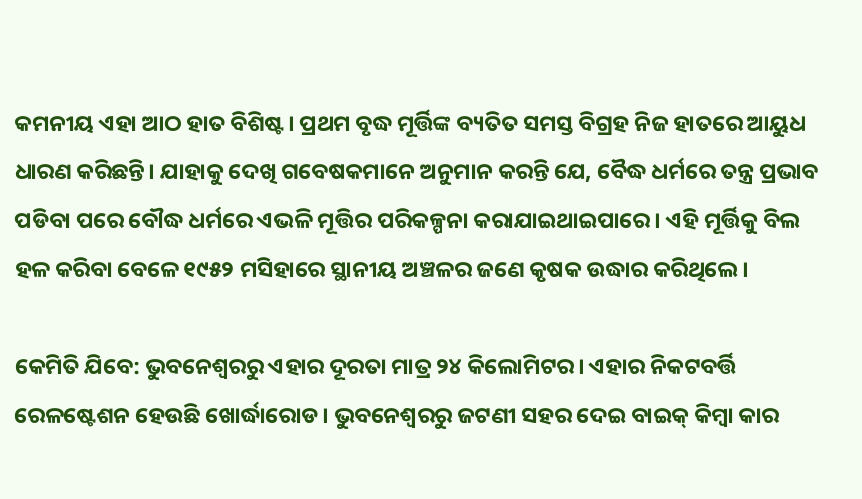କମନୀୟ ଏହା ଆଠ ହାତ ବିଶିଷ୍ଟ। ପ୍ରଥମ ବୃଦ୍ଧ ମୂର୍ତ୍ତିଙ୍କ ବ୍ୟତିତ ସମସ୍ତ ବିଗ୍ରହ ନିଜ ହାତରେ ଆୟୁଧ ଧାରଣ କରିଛନ୍ତି। ଯାହାକୁ ଦେଖି ଗବେଷକମାନେ ଅନୁମାନ କରନ୍ତି ଯେ, ବୈଦ୍ଧ ଧର୍ମରେ ତନ୍ତ୍ର ପ୍ରଭାବ ପଡିବା ପରେ ବୌଦ୍ଧ ଧର୍ମରେ ଏଭଳି ମୂତ୍ତିର ପରିକଳ୍ପନା କରାଯାଇଥାଇପାରେ। ଏହି ମୂର୍ତ୍ତିକୁ ବିଲ ହଳ କରିବା ବେଳେ ୧୯୫୨ ମସିହାରେ ସ୍ଥାନୀୟ ଅଞ୍ଚଳର ଜଣେ କୃଷକ ଉଦ୍ଧାର କରିଥିଲେ।

କେମିତି ଯିବେ: ଭୁବନେଶ୍ୱରରୁ ଏହାର ଦୂରତା ମାତ୍ର ୨୪ କିଲୋମିଟର। ଏହାର ନିକଟବର୍ତ୍ତି ରେଳଷ୍ଟେଶନ ହେଉଛି ଖୋର୍ଦ୍ଧାରୋଡ। ଭୁବନେଶ୍ୱରରୁ ଜଟଣୀ ସହର ଦେଇ ବାଇକ୍‌ କିମ୍ବା କାର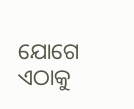ଯୋଗେ ଏଠାକୁ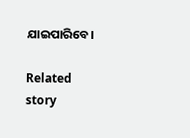ଯାଇପାରିବେ।

Related story